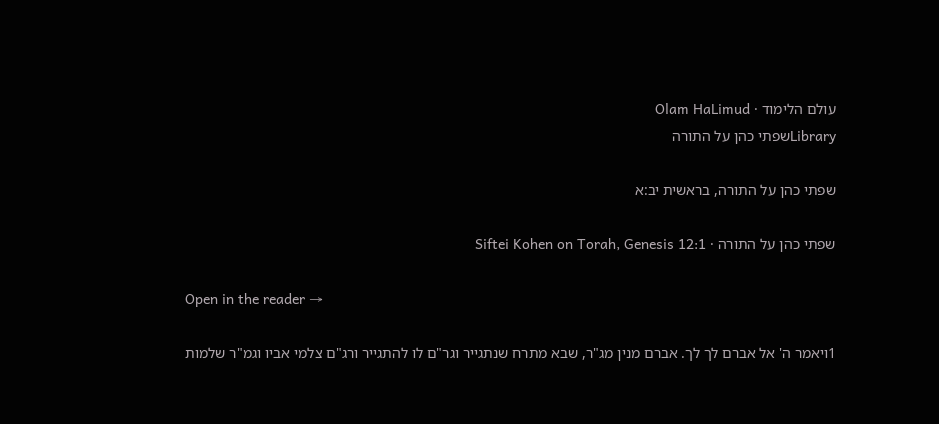עולם הלימוד · Olam HaLimud
Libraryשפתי כהן על התורה

שפתי כהן על התורה, בראשית יב:א

שפתי כהן על התורה · Siftei Kohen on Torah, Genesis 12:1

Open in the reader →

1ויאמר ה' אל אברם לך לך. אברם מנין מג"ר, שבא מתרח שנתגייר וגר"ם לו להתגייר ורג"ם צלמי אביו וגמ"ר שלמות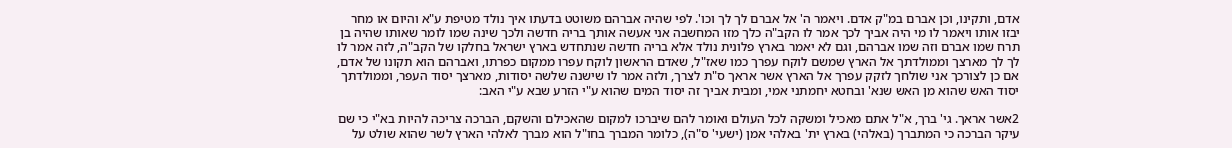אדם, ותקינו, וכן אברם במ"ק אדם. ויאמר ה' אל אברם לך לך וכו'. לפי שהיה אברהם משוטט בדעתו איך נולד מטיפת ע"א והיום או מחר יבזו אותו ויאמר לו מי היה אביך לכך אמר לו הקב"ה כלך מזו המחשבה אני אעשה אותך בריה חדשה ולכך שינה שמו לומר שאותו שהיה בן תרח שמו אברם וזה שמו אברהם, וגם לא יאמר בארץ פלונית נולד אלא בריה חדשה שנתחדש בארץ ישראל בחלקו של הקב"ה, לזה אמר לו לך לך מארצך וממולדתך אל הארץ שמשם לוקח עפרך כמו שאז"ל, שאדם הראשון לוקח עפרו ממקום כפרתו, ואברהם הוא תקונו של אדם, אם כן לצורכך אני שולחך לזקק עפרך אל הארץ אשר אראך ס"ת לצרך, ולזה אמר לו שישנה שלשה יסודות, מארצך יסוד העפר, וממולדתך יסוד האש שהוא מן האש שנא' ובחטא יחמתני אמי, ומבית אביך זה יסוד המים שהוא ע"י הזרע שבא ע"י האב:

2אשר אראך. גי' ברך, א"ל אתם מאכיל ומשקה לכל העולם ואומר להם שיברכו למקום שהאכילם והשקם, הברכה צריכה להיות בא"י כי שם עיקר הברכה כי המתברך (באלהי) בארץ ית' באלהי אמן (ישעי' ס"ה), כלומר המברך בחו"ל הוא מברך לאלהי הארץ לשר שהוא שולט על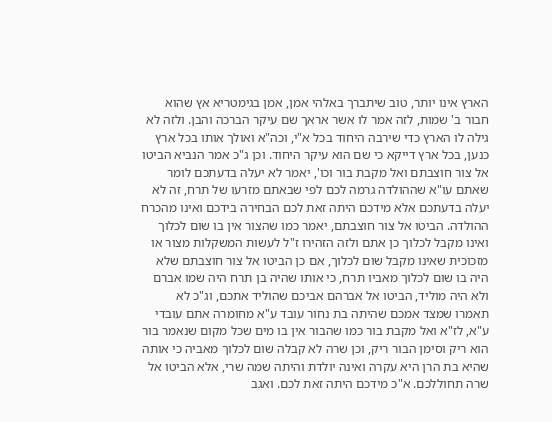הארץ אינו יותר, טוב שיתברך באלהי אמן, אמן בגימטריא אץ שהוא חבור ב' שמות, לזה אמר לו אשר אראך שם עיקר הברכה והבן. ולזה לא גילה לו הארץ כדי שירבה היחוד בכל א"י, וכה"א ואולך אותו בכל ארץ כנען, בכל ארץ דייקא כי שם הוא עיקר היחוד. וכן ג"כ אמר הנביא הביטו אל צור חוצבתם ואל מקבת בור וכו', יאמר לא יעלה בדעתכם לומר שאתם עו"א שההולדה גרמה לכם לפי שבאתם מזרעו של תרח, זה לא יעלה בדעתכם אלא מידכם היתה זאת לכם הבחירה בידכם ואינו מהכרח ההולדה. הביטו אל צור חוצבתם, יאמר כמו שהצור אין בו שום לכלוך ואינו מקבל לכלוך כן אתם ולזה הזהירו ז"ל לעשות המשקלות מצור או מזכוכית שאינו מקבל שום לכלוך, אם כן הביטו אל צור חוצבתם שלא היה בו שום לכלוך מאביו תרח, כי אותו שהיה בן תרח היה שמו אברם ולא היה מוליד, הביטו אל אברהם אביכם שהוליד אתכם, וג"כ לא תאמרו שמצד אמכם שהיתה בת נחור עובד ע"א מחומרה אתם עובדי ע"א, לז"א ואל מקבת בור כמו שהבור אין בו מים שכל מקום שנאמר בור הוא ריק וסימן הבור ריק, וכן שרה לא קבלה שום לכלוך מאביה כי אותה שהיא בת הרן היא עקרה ואינה יולדת והיתה שמה שרי, אלא הביטו אל שרה תחוללכם. א"כ מידכם היתה זאת לכם. ואגב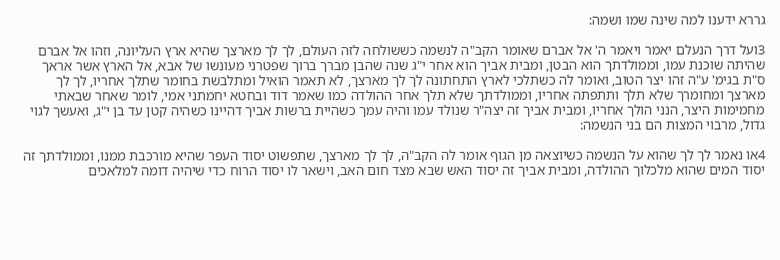גררא ידענו למה שינה שמו ושמה:

3ועל דרך הנעלם יאמר ויאמר ה' אל אברם שאומר הקב"ה לנשמה כששולחה לזה העולם, לך לך מארצך שהיא ארץ העליונה, וזהו אל אברם שהיתה שוכנת עמו, וממולדתך הוא הבטן, ומבית אביך הוא אחר י"ג שנה שהבן מברך ברוך שפטרני מעונשו של אבא, אל הארץ אשר אראך ס"ת בגימ' ע"ה זהו יצר הטוב, ואומר לה כשתלכי לארץ התחתונה לך לך מארצך, לא תאמר הואיל ומתלבשת בחומר שתלך אחריו, לך לך מארצך ומחומרך שלא תלך ותתפתה אחריו, וממולדתך שלא תלך אחר ההולדה כמו שאמר דוד ובחטא יחמתני אמי, לומר שאחר שבאתי מחמימות היצר, הנני הולך אחריו, ומבית אביך זה יצה"ר שנולד עמו והיה עמך כשהיית ברשות אביך דהיינו כשהיה קטן עד בן י"ג, ואעשך לגוי גדול, מרבוי המצות הם בני הנשמה:

4או נאמר לך לך שהוא על הנשמה כשיוצאה מן הגוף אומר לה הקב"ה, לך לך מארצך, שתפשוט יסוד העפר שהיא מורכבת ממנו, וממולדתך זה יסוד המים שהוא מלכלוך ההולדה, ומבית אביך זה יסוד האש שבא מצד חום האב, וישאר לו יסוד הרוח כדי שיהיה דומה למלאכים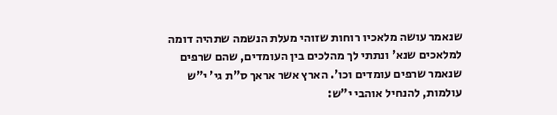שנאמר עושה מלאכיו רוחות שזוהי מעלת הנשמה שתהיה דומה למלאכים שנא' ונתתי לך מהלכים בין העומדים, שהם שרפים שנאמר שרפים עומדים וכו'. הארץ אשר אראך ס"ת גי' י"ש עולמות, להנחיל אוהבי י"ש: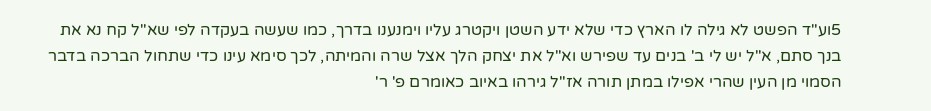5וע"ד הפשט לא גילה לו הארץ כדי שלא ידע השטן ויקטרג עליו וימנענו בדרך, כמו שעשה בעקדה לפי שא"ל קח נא את בנך סתם, א"ל יש לי ב' בנים עד שפירש וא"ל את יצחק הלך אצל שרה והמיתה, לכך סימא עינו כדי שתחול הברכה בדבר הסמוי מן העין שהרי אפילו במתן תורה אז"ל גירהו באיוב כאומרם פ' ר'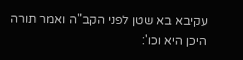עקיבא בא שטן לפני הקב"ה ואמר תורה היכן היא וכו':